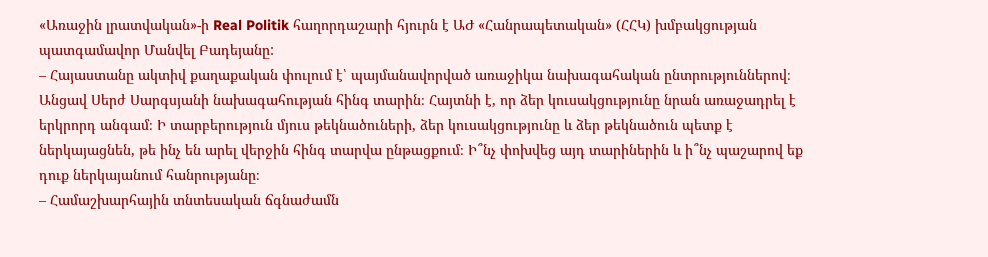«Առաջին լրատվական»-ի Real Politik հաղորդաշարի հյուրն է ԱԺ «Հանրապետական» (ՀՀԿ) խմբակցության պատգամավոր Մանվել Բադեյանը:
– Հայաստանը ակտիվ քաղաքական փուլում է՝ պայմանավորված առաջիկա նախագահական ընտրություններով։ Անցավ Սերժ Սարգսյանի նախագահության հինգ տարին։ Հայտնի է, որ ձեր կուսակցությունը նրան առաջադրել է երկրորդ անգամ։ Ի տարբերություն մյուս թեկնածուների, ձեր կուսակցությունը և ձեր թեկնածուն պետք է ներկայացնեն, թե ինչ են արել վերջին հինգ տարվա ընթացքում։ Ի՞նչ փոխվեց այդ տարիներին և ի՞նչ պաշարով եք դուք ներկայանում հանրությանը։
– Համաշխարհային տնտեսական ճգնաժամն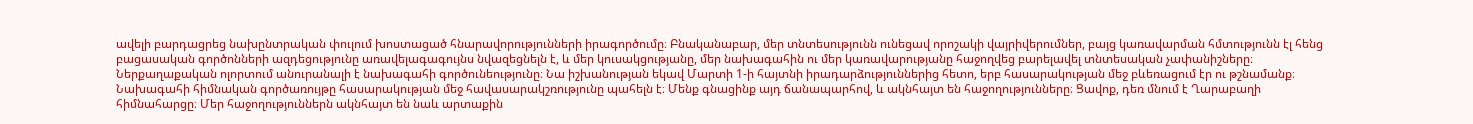ավելի բարդացրեց նախընտրական փուլում խոստացած հնարավորությունների իրագործումը։ Բնականաբար, մեր տնտեսությունն ունեցավ որոշակի վայրիվերումներ, բայց կառավարման հմտությունն էլ հենց բացասական գործոնների ազդեցությունը առավելագագույնս նվազեցնելն է, և մեր կուսակցությանը, մեր նախագահին ու մեր կառավարությանը հաջողվեց բարելավել տնտեսական չափանիշները։ Ներքաղաքական ոլորտում անուրանալի է նախագահի գործունեությունը։ Նա իշխանության եկավ Մարտի 1-ի հայտնի իրադարձություններից հետո, երբ հասարակության մեջ բևեռացում էր ու թշնամանք։ Նախագահի հիմնական գործառույթը հասարակության մեջ հավասարակշռությունը պահելն է։ Մենք գնացինք այդ ճանապարհով, և ակնհայտ են հաջողությունները։ Ցավոք, դեռ մնում է Ղարաբաղի հիմնահարցը։ Մեր հաջողություններն ակնհայտ են նաև արտաքին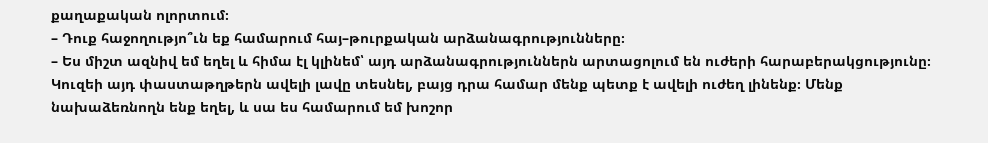քաղաքական ոլորտում։
– Դուք հաջողությո՞ւն եք համարում հայ–թուրքական արձանագրությունները։
– Ես միշտ ազնիվ եմ եղել և հիմա էլ կլինեմ՝ այդ արձանագրություններն արտացոլում են ուժերի հարաբերակցությունը։ Կուզեի այդ փաստաթղթերն ավելի լավը տեսնել, բայց դրա համար մենք պետք է ավելի ուժեղ լինենք։ Մենք նախաձեռնողն ենք եղել, և սա ես համարում եմ խոշոր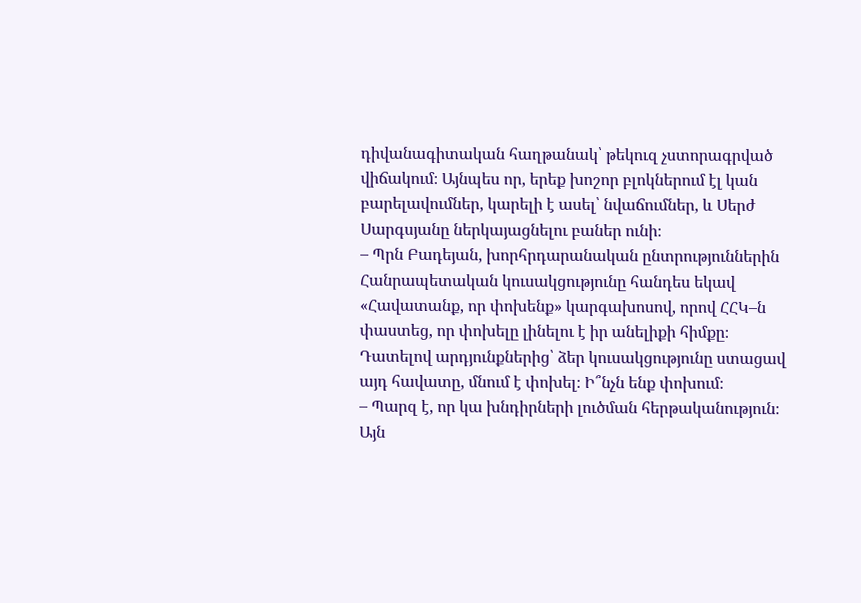դիվանագիտական հաղթանակ՝ թեկուզ չստորագրված վիճակում։ Այնպես որ, երեք խոշոր բլոկներում էլ կան բարելավումներ, կարելի է ասել՝ նվաճումներ, և Սերժ Սարգսյանը ներկայացնելու բաներ ունի։
– Պրն Բադեյան, խորհրդարանական ընտրություններին Հանրապետական կուսակցությունը հանդես եկավ «Հավատանք, որ փոխենք» կարգախոսով, որով ՀՀԿ–ն փաստեց, որ փոխելը լինելու է իր անելիքի հիմքը։ Դատելով արդյունքներից՝ ձեր կուսակցությունը ստացավ այդ հավատը, մնում է փոխել։ Ի՞նչն ենք փոխում։
– Պարզ է, որ կա խնդիրների լուծման հերթականություն։ Այն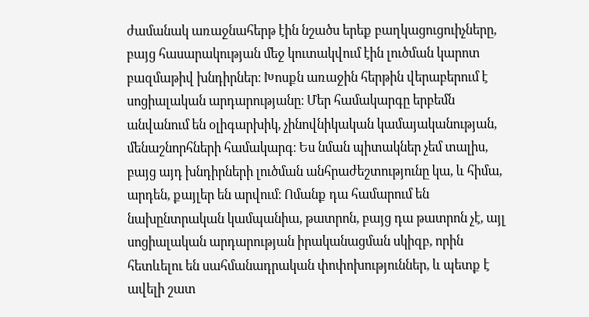ժամանակ առաջնահերթ էին նշածս երեք բաղկացուցուիչները, բայց հասարակության մեջ կուտակվում էին լուծման կարոտ բազմաթիվ խնդիրներ։ Խոսքն առաջին հերթին վերաբերում է սոցիալական արդարությանը։ Մեր համակարգը երբեմն անվանում են օլիգարխիկ, չինովնիկական կամայականության, մենաշնորհների համակարգ։ Ես նման պիտակներ չեմ տալիս, բայց այդ խնդիրների լուծման անհրաժեշտությունը կա, և հիմա, արդեն, քայլեր են արվում։ Ոմանք դա համարում են նախընտրական կամպանիա, թատրոն, բայց դա թատրոն չէ, այլ սոցիալական արդարության իրականացման սկիզբ, որին հետևելու են սահմանադրական փոփոխություններ, և պետք է ավելի շատ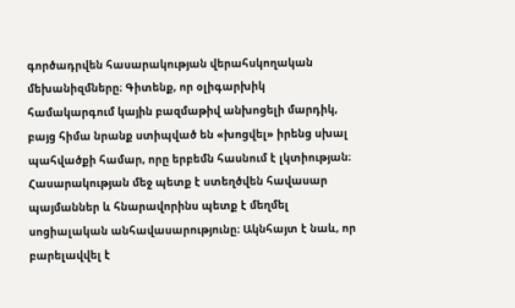գործադրվեն հասարակության վերահսկողական մեխանիզմները։ Գիտենք, որ օլիգարխիկ համակարգում կային բազմաթիվ անխոցելի մարդիկ, բայց հիմա նրանք ստիպված են «խոցվել» իրենց սխալ պահվածքի համար, որը երբեմն հասնում է լկտիության։ Հասարակության մեջ պետք է ստեղծվեն հավասար պայմաններ և հնարավորինս պետք է մեղմել սոցիալական անհավասարությունը։ Ակնհայտ է նաև, որ բարելավվել է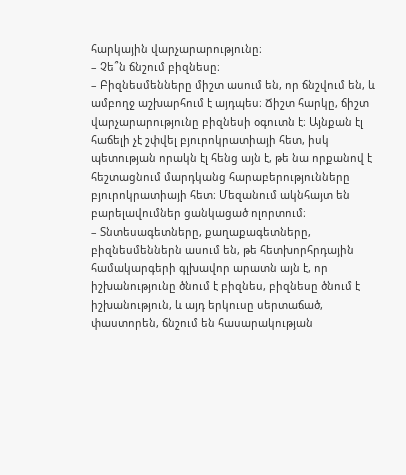հարկային վարչարարությունը։
– Չե՞ն ճնշում բիզնեսը։
– Բիզնեսմենները միշտ ասում են, որ ճնշվում են, և ամբողջ աշխարհում է այդպես։ Ճիշտ հարկը, ճիշտ վարչարարությունը բիզնեսի օգուտն է։ Այնքան էլ հաճելի չէ շփվել բյուրոկրատիայի հետ, իսկ պետության որակն էլ հենց այն է, թե նա որքանով է հեշտացնում մարդկանց հարաբերությունները բյուրոկրատիայի հետ։ Մեզանում ակնհայտ են բարելավումներ ցանկացած ոլորտում։
– Տնտեսագետները, քաղաքագետները, բիզնեսմեններն ասում են, թե հետխորհրդային համակարգերի գլխավոր արատն այն է, որ իշխանությունը ծնում է բիզնես, բիզնեսը ծնում է իշխանություն, և այդ երկուսը սերտաճած, փաստորեն, ճնշում են հասարակության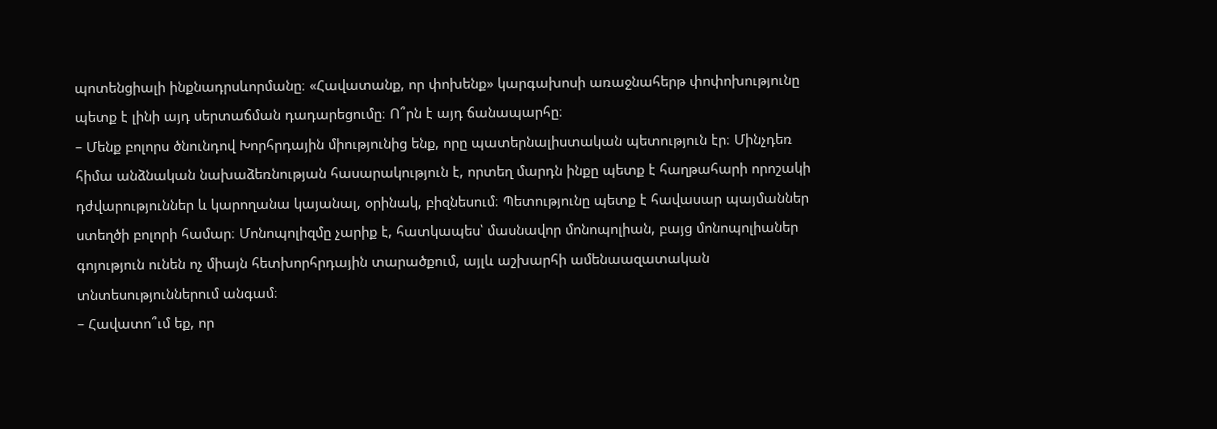պոտենցիալի ինքնադրսևորմանը։ «Հավատանք, որ փոխենք» կարգախոսի առաջնահերթ փոփոխությունը պետք է լինի այդ սերտաճման դադարեցումը։ Ո՞րն է այդ ճանապարհը։
– Մենք բոլորս ծնունդով Խորհրդային միությունից ենք, որը պատերնալիստական պետություն էր։ Մինչդեռ հիմա անձնական նախաձեռնության հասարակություն է, որտեղ մարդն ինքը պետք է հաղթահարի որոշակի դժվարություններ և կարողանա կայանալ, օրինակ, բիզնեսում։ Պետությունը պետք է հավասար պայմաններ ստեղծի բոլորի համար։ Մոնոպոլիզմը չարիք է, հատկապես՝ մասնավոր մոնոպոլիան, բայց մոնոպոլիաներ գոյություն ունեն ոչ միայն հետխորհրդային տարածքում, այլև աշխարհի ամենաազատական տնտեսություններում անգամ։
– Հավատո՞ւմ եք, որ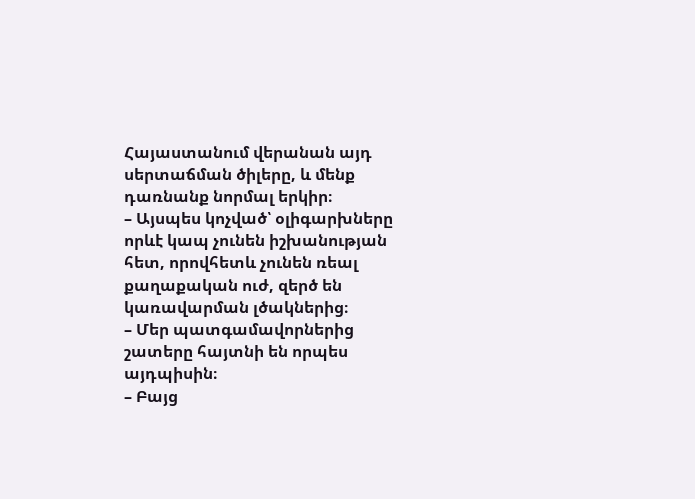Հայաստանում վերանան այդ սերտաճման ծիլերը, և մենք դառնանք նորմալ երկիր։
– Այսպես կոչված՝ օլիգարխները որևէ կապ չունեն իշխանության հետ, որովհետև չունեն ռեալ քաղաքական ուժ, զերծ են կառավարման լծակներից։
– Մեր պատգամավորներից շատերը հայտնի են որպես այդպիսին։
– Բայց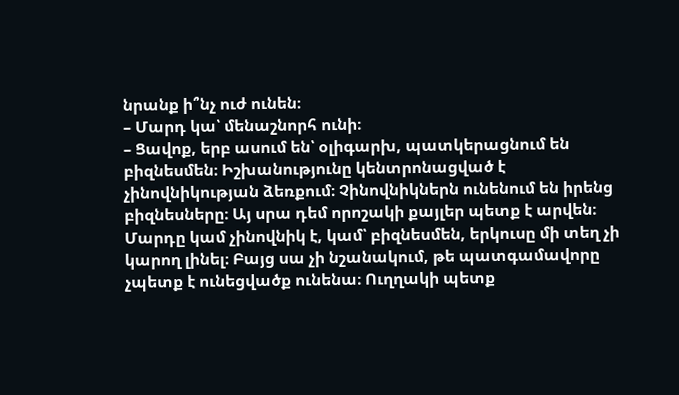նրանք ի՞նչ ուժ ունեն։
– Մարդ կա՝ մենաշնորհ ունի։
– Ցավոք, երբ ասում են՝ օլիգարխ, պատկերացնում են բիզնեսմեն։ Իշխանությունը կենտրոնացված է չինովնիկության ձեռքում։ Չինովնիկներն ունենում են իրենց բիզնեսները։ Այ սրա դեմ որոշակի քայլեր պետք է արվեն։ Մարդը կամ չինովնիկ է, կամ՝ բիզնեսմեն, երկուսը մի տեղ չի կարող լինել։ Բայց սա չի նշանակում, թե պատգամավորը չպետք է ունեցվածք ունենա։ Ուղղակի պետք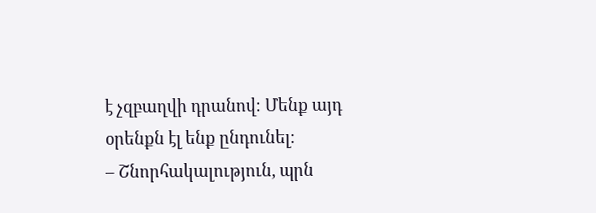է չզբաղվի դրանով։ Մենք այդ օրենքն էլ ենք ընդունել։
– Շնորհակալություն, պրն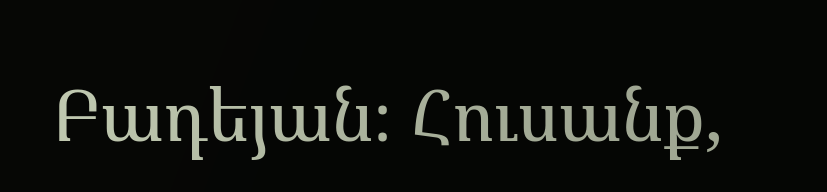Բադեյան։ Հուսանք,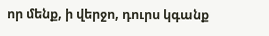որ մենք, ի վերջո, դուրս կգանք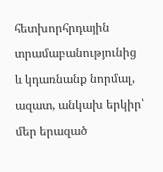հետխորհրդային տրամաբանությունից և կդառնանք նորմալ, ազատ, անկախ երկիր՝ մեր երազած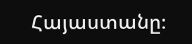Հայաստանը։